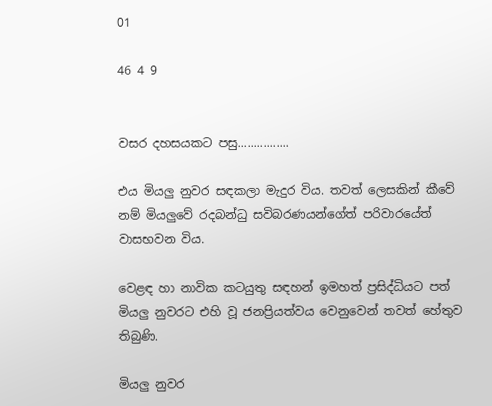01

46 4 9


වසර දහසයකට පසු................

එය මියලු නුවර සඳකලා මැදුර විය. තවත් ලෙසකින් කීවේ නම් මියලුවේ රදබන්ධු සවිබරණයන්ගේත් පරිවාරයේත් වාසභවන විය.

වෙළඳ හා නාවික කටයුතු සඳහන් ඉමහත් ප්‍රසිද්ධියට පත් මියලු නුවරට එහි වූ ජනප්‍රියත්වය වෙනුවෙන් තවත් හේතුව තිබුණි.

මියලු නුවර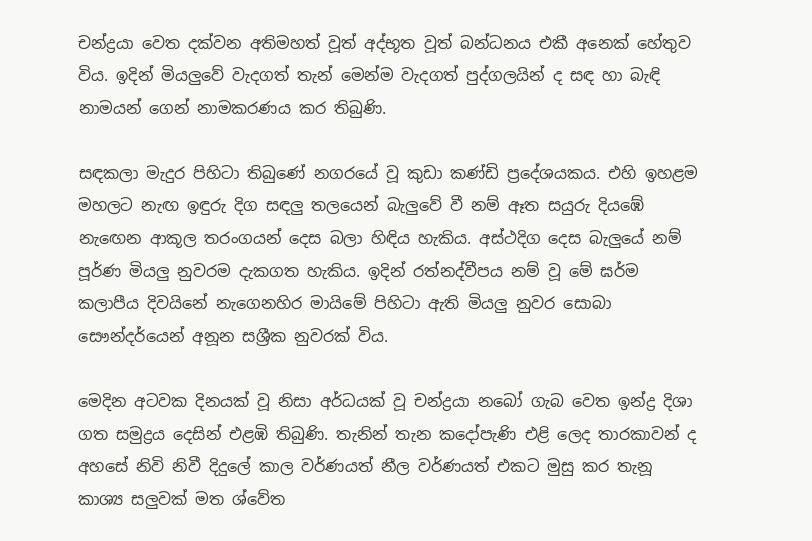චන්ද්‍රයා වෙත දක්වන අතිමහත් වූත් අද්භූත වූත් බන්ධනය එකී අනෙක් හේතුව විය. ඉදින් මියලුවේ වැදගත් තැන් මෙන්ම වැදගත් පුද්ගලයින් ද සඳ හා බැඳි නාමයන් ගෙන් නාමකරණය කර තිබුණි.

සඳකලා මැදුර පිහිටා තිබුණේ නගරයේ වූ කුඩා කණ්ඩි ප්‍රදේශයකය. එහි ඉහළම මහලට නැඟ ඉඳුරු දිග සඳලු තලයෙන් බැලුවේ වී නම් ඈත සයුරු දියඹේ නැඟෙන ආකූල තරංගයන් දෙස බලා හිඳිය හැකිය. අස්ථදිග දෙස බැලුයේ නම් පූර්ණ මියලු නුවරම දැකගත හැකිය. ඉදින් රත්නද්වීපය නම් වූ මේ ඝර්ම කලාපීය දිවයිනේ නැගෙනහිර මායිමේ පිහිටා ඇති මියලු නුවර සොබා සෞන්දර්යෙන් අනූන සශ්‍රීක නුවරක් විය.

මෙදින අටවක දිනයක් වූ නිසා අර්ධයක් වූ චන්ද්‍රයා නබෝ ගැබ වෙත ඉන්ද්‍ර දිශා ගත සමුද්‍රය දෙසින් එළඹි තිබුණි. තැනින් තැන කදෝපැණි එළි ලෙද තාරකාවන් ද අහසේ නිවි නිවී දිදුලේ කාල වර්ණයත් නීල වර්ණයත් එකට මුසු කර තැනූ කාශ්‍ය සලුවක් මත ශ්වේත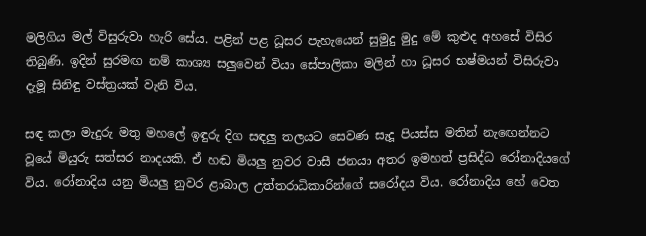මලිගිය මල් විසුරුවා හැරි සේය. පළින් පළ ධූසර පැහැයෙන් සුමුදු මුදු මේ කුළුද අහසේ විසිර තිබුණි. ඉදින් සුරමඟ නම් කාශ්‍ය සලුවෙන් වියා සේපාලිකා මලින් හා ධූසර භෂ්මයන් විසිරුවා දැමූ සිනිඳු වස්ත්‍රයක් වැනි විය.

සඳ කලා මැදුරු මතු මහලේ ඉඳුරු දිග සඳලු තලයට සෙවණ සැදූ පියස්ස මතින් නැඟෙන්නට වූයේ මියුරු සත්සර නාදයකි. ඒ හඬ මියලු නුවර වාසී ජනයා අතර ඉමහත් ප්‍රසිද්ධ රෝනාදියගේ විය. රෝනාදිය යනු මියලු නුවර ළාබාල උත්තරාධිකාරින්ගේ සරෝදය විය. රෝනාදිය හේ වෙත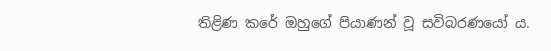තිළිණ කරේ ඔහුගේ පියාණන් වූ සවිබරණයෝ ය.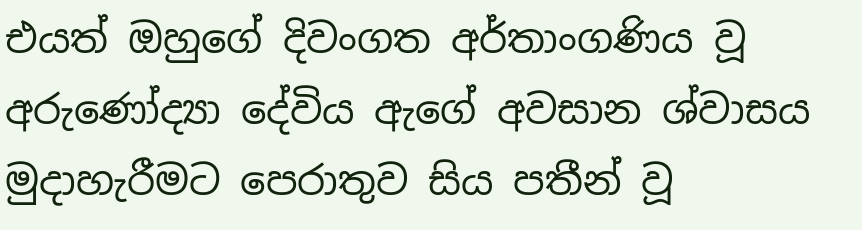එයත් ඔහුගේ දිවංගත අර්තාංගණිය වූ අරුණෝද්‍යා දේවිය ඇගේ අවසාන ශ්වාසය මුදාහැරීමට පෙරාතුව සිය පතීන් වූ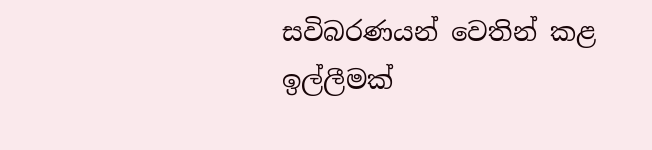සවිබරණයන් වෙතින් කළ ඉල්ලීමක්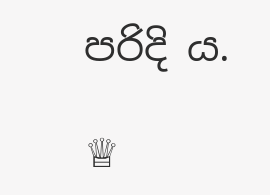පරිදි ය.

♕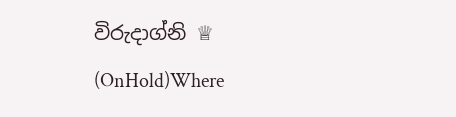විරුදාග්නි ♕ (OnHold)Where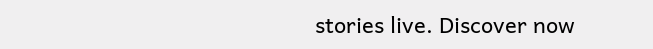stories live. Discover now